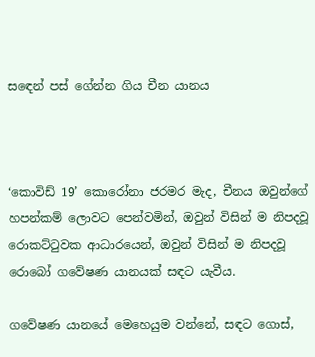සඳෙන් පස් ගේන්න ගිය චීන යානය



‘කොවිඩ් 19’ කොරෝනා ජරමර මැද, චීනය ඔවුන්ගේ හපන්කම් ලොවට පෙන්වමින්, ඔවුන් විසින් ම නිපදවූ රොකට්ටුවක ආධාරයෙන්, ඔවුන් විසින් ම නිපදවූ රොබෝ ගවේෂණ යානයක් සඳට යැවීය.

ගවේෂණ යානයේ මෙහෙයුම වන්නේ, සඳට ගොස්,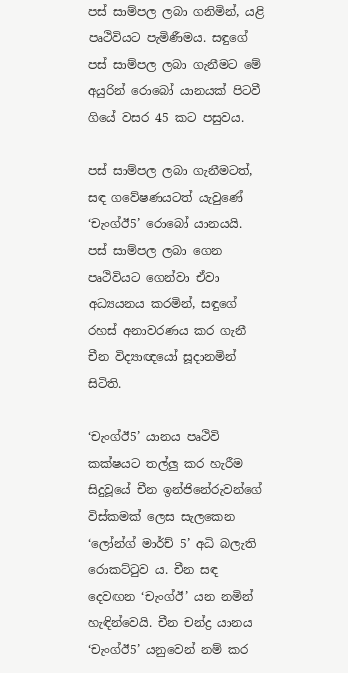පස් සාම්පල ලබා ගනිමින්, යළි පෘථිවියට පැමිණීමය. සඳුගේ පස් සාම්පල ලබා ගැනීමට මේ අයුරින් රොබෝ යානයක් පිටවී ගියේ වසර 45 කට පසුවය.

පස් සාම්පල ලබා ගැනීමටත්, සඳ ගවේෂණයටත් යැවුණේ ‘චැංග්ඊ5’ රොබෝ යානයයි. පස් සාම්පල ලබා ගෙන පෘථිවියට ගෙන්වා ඒවා අධ්‍යයනය කරමින්, සඳුගේ රහස් අනාවරණය කර ගැනී චීන විද්‍යාඥයෝ සූදානමින් සිටිති.

‘චැංග්ඊ5’ යානය පෘථිවි කක්ෂයට තල්ලු කර හැරීම සිදුවූයේ චීන ඉන්ජිනේරුවන්ගේ විස්කමක් ලෙස සැලකෙන ‘ලෝන්ග් මාර්ච් 5’ අධි බලැති රොකට්ටුව ය. චීන සඳ දෙවඟන ‘චැංග්ඊ’ යන නමින් හැඳින්වෙයි. චීන චන්ද්‍ර යානය ‘චැංග්ඊ5’ යනුවෙන් නම් කර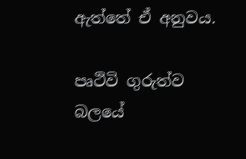ඇත්තේ ඒ අනුවය.

පෘථිවි ගුරුත්ව බලයේ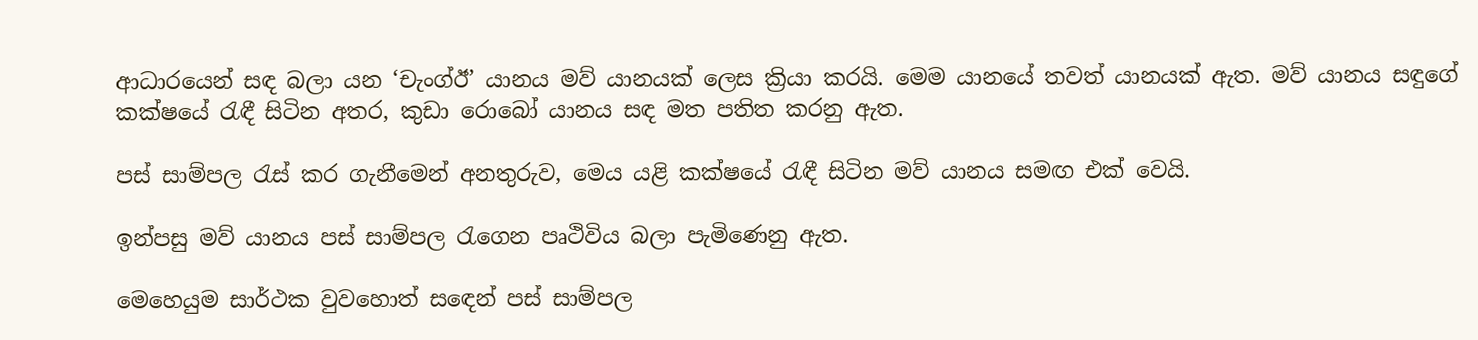ආධාරයෙන් සඳ බලා යන ‘චැංග්ඊ’ යානය මව් යානයක් ලෙස ක්‍රියා කරයි. මෙම යානයේ තවත් යානයක් ඇත. මව් යානය සඳුගේ කක්ෂයේ රැඳී සිටින අතර, කුඩා රොබෝ යානය සඳ මත පතිත කරනු ඇත.

පස් සාම්පල රැස් කර ගැනීමෙන් අනතුරුව, මෙය යළි කක්ෂයේ රැඳී සිටින මව් යානය සමඟ එක් වෙයි.

ඉන්පසු මව් යානය පස් සාම්පල රැගෙන පෘථිවිය බලා පැමිණෙනු ඇත.

මෙහෙයුම සාර්ථක වුවහොත් සඳෙන් පස් සාම්පල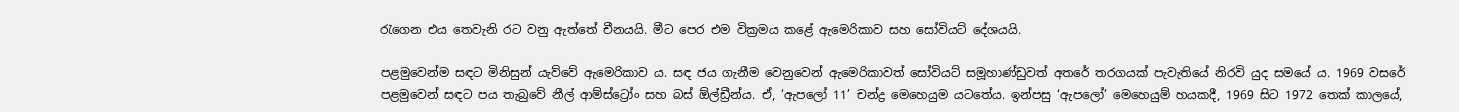රැගෙන එය තෙවැනි රට වනු ඇත්තේ චීනයයි. මීට පෙර එම වික්‍රමය කළේ ඇමෙරිකාව සහ සෝවියට් දේශයයි.

පළමුවෙන්ම සඳට මිනිසුන් යැව්වේ ඇමෙරිකාව ය. සඳ ජය ගැනීම වෙනුවෙන් ඇමෙරිකාවත් සෝවියට් සමූහාණ්ඩුවත් අතරේ තරගයක් පැවැතියේ නිරවි යුද සමයේ ය. 1969 වසරේ පළමුවෙන් සඳට පය තැබුවේ නීල් ආම්ස්ට්‍රෝං සහ බස් ඕල්ඩ්‍රීන්ය. ඒ, ‘ඇපලෝ 11’ චන්ද්‍ර මෙහෙයුම යටතේය. ඉන්පසු ‘ඇපලෝ’ මෙහෙයුම් හයකදී, 1969 සිට 1972 තෙක් කාලයේ,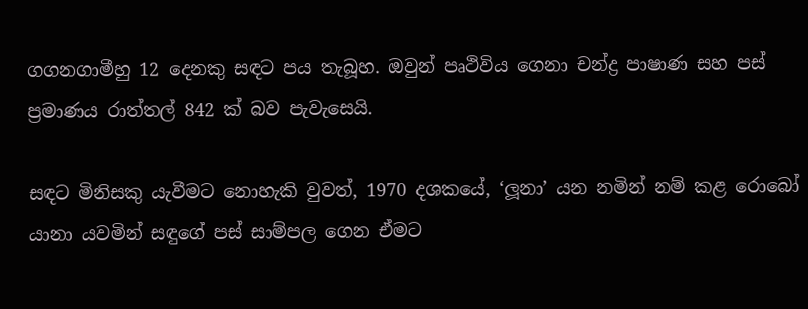ගගනගාමීහු 12 දෙනකු සඳට පය තැබූහ. ඔවුන් පෘථිවිය ගෙනා චන්ද්‍ර පාෂාණ සහ පස් ප්‍රමාණය රාත්තල් 842 ක් බව පැවැසෙයි.

සඳට මිනිසකු යැවීමට නොහැකි වුවත්, 1970 දශකයේ, ‘ලූනා’ යන නමින් නම් කළ රොබෝ යානා යවමින් සඳුගේ පස් සාම්පල ගෙන ඒමට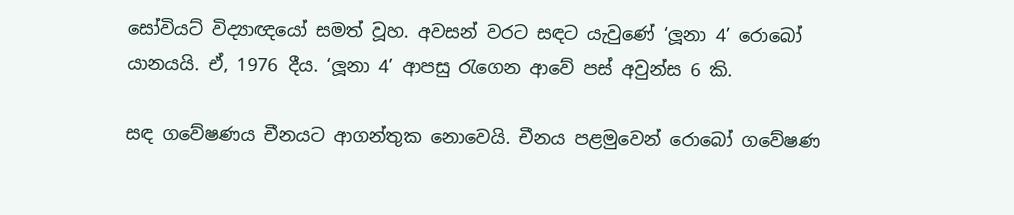සෝවියට් විද්‍යාඥයෝ සමත් වූහ. අවසන් වරට සඳට යැවුණේ ‘ලූනා 4’ රොබෝ යානයයි. ඒ, 1976 දීය. ‘ලූනා 4’ ආපසු රැගෙන ආවේ පස් අවුන්ස 6 කි.

සඳ ගවේෂණය චීනයට ආගන්තුක නොවෙයි. චීනය පළමුවෙන් රොබෝ ගවේෂණ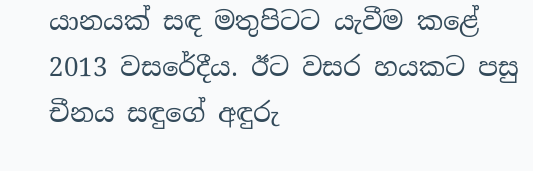යානයක් සඳ මතුපිටට යැවීම කළේ 2013 වසරේදීය. ඊට වසර හයකට පසු චීනය සඳුගේ අඳුරු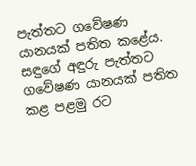පැත්තට ගවේෂණ යානයක් පතිත කළේය. සඳුගේ අඳුරු පැත්තට ගවේෂණ යානයක් පතිත කළ පළමු රට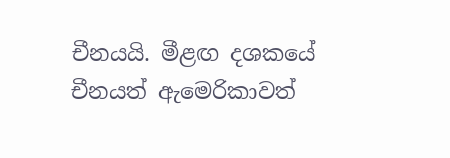චීනයයි. මීළඟ දශකයේ චීනයත් ඇමෙරිකාවත්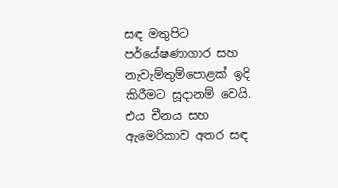ස‍ඳ මතුපිට පර්යේෂණාගාර සහ නැවැම්තුම්පොළක් ඉදි කිරීමට සූදානම් වෙයි. එය චීනය සහ ඇමෙරිකාව අතර සඳ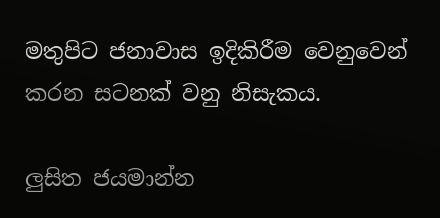මතුපිට ජනාවාස ඉදිකිරීම වෙනුවෙන් කරන සටනක් වනු නිසැකය.

ලුසිත ජයමාන්න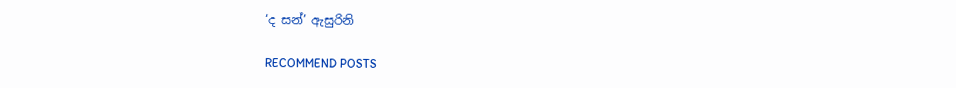‘ද සන්’ ඇසුරිනි

RECOMMEND POSTS